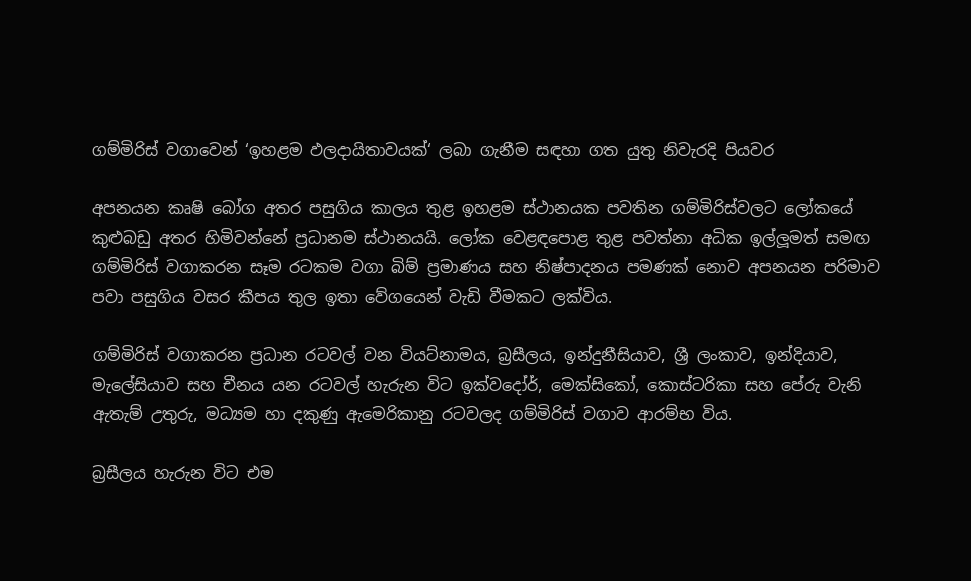ගම්මිරිස් වගාවෙන් ‘ඉහළම ඵලදායිතාවයක්‘ ලබා ගැනීම සඳහා ගත යුතු නිවැරදි පියවර

අපනයන කෘෂි බෝග අතර පසුගිය කාලය තුළ ඉහළම ස්ථානයක පවතින ගම්මිරිස්වලට ලෝකයේ කුළුබඩු අතර හිමිවන්නේ ප්‍රධානම ස්ථානයයි. ලෝක වෙළඳපොළ තුළ පවත්නා අධික ඉල්ලූමත් සමඟ ගම්මිරිස් වගාකරන සෑම රටකම වගා බිම් ප්‍රමාණය සහ නිෂ්පාදනය පමණක් නොව අපනයන පරිමාව පවා පසුගිය වසර කීපය තුල ඉතා වේගයෙන් වැඩි වීමකට ලක්විය.

ගම්මිරිස් වගාකරන ප්‍රධාන රටවල් වන වියට්නාමය, බ්‍රසීලය, ඉන්දුනීසියාව, ශ්‍රී ලංකාව, ඉන්දියාව, මැලේසියාව සහ චීනය යන රටවල් හැරුන විට ඉක්වදෝර්, මෙක්සිකෝ, කොස්ටරිකා සහ පේරු වැනි ඇතැම් උතුරු, මධ්‍යම හා දකුණු ඇමෙරිකානු රටවලද ගම්මිරිස් වගාව ආරම්භ විය.

බ්‍රසීලය හැරුන විට එම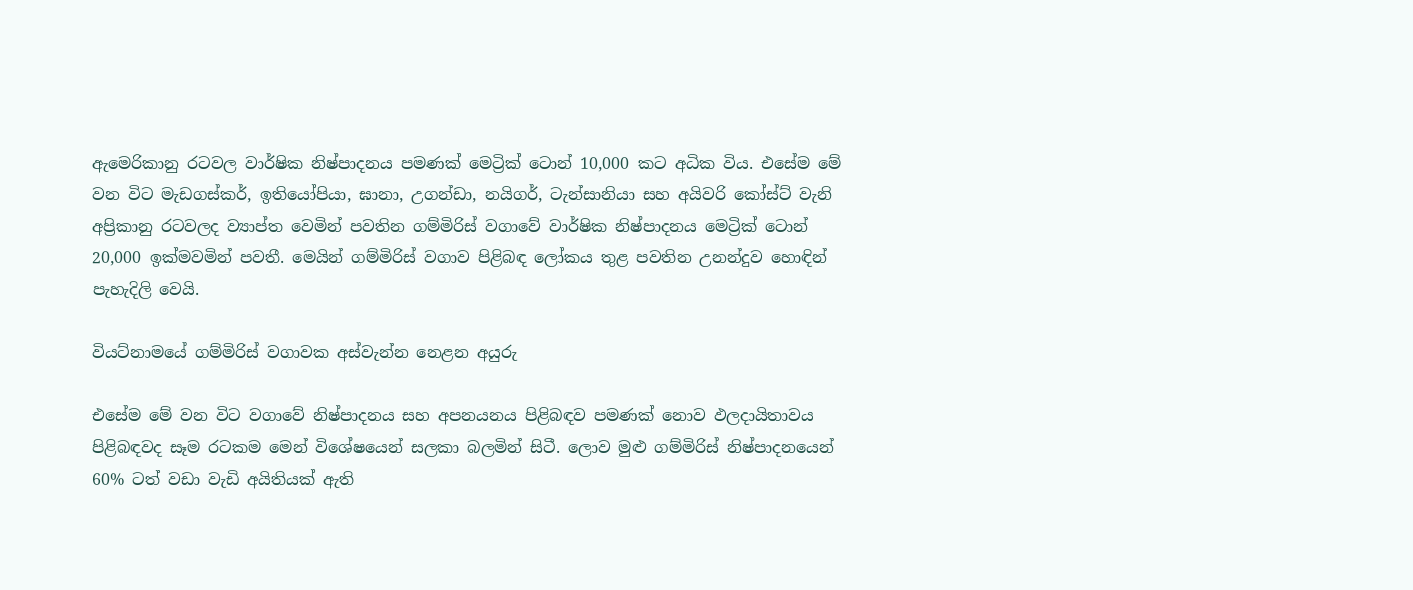ඇමෙරිකානු රටවල වාර්ෂික නිෂ්පාදනය පමණක් මෙට්‍රික් ටොන් 10,000 කට අධික විය. එසේම මේ වන විට මැඩගස්කර්, ඉතියෝපියා, ඝානා, උගන්ඩා, නයිගර්, ටැන්සානියා සහ අයිවරි කෝස්ට් වැනි අප්‍රිකානු රටවලද ව්‍යාප්ත වෙමින් පවතින ගම්මිරිස් වගාවේ වාර්ෂික නිෂ්පාදනය මෙට්‍රික් ටොන් 20,000 ඉක්මවමින් පවතී. මෙයින් ගම්මිරිස් වගාව පිළිබඳ ලෝකය තුළ පවතින උනන්දුව හොඳින් පැහැදිලි වෙයි.

වියට්නාමයේ ගම්මිරිස් වගාවක අස්වැන්න නෙළන අයුරු

එසේම මේ වන විට වගාවේ නිෂ්පාදනය සහ අපනයනය පිළිබඳව පමණක් නොව ඵලදායිතාවය පිළිබඳවද සෑම රටකම මෙන් විශේෂයෙන් සලකා බලමින් සිටී. ලොව මුළු ගම්මිරිස් නිෂ්පාදනයෙන් 60% ටත් වඩා වැඩි අයිතියක් ඇති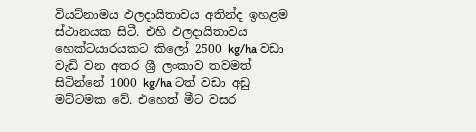වියට්නාමය ඵලදායිතාවය අතින්ද ඉහළම ස්ථානයක සිටී. එහි ඵලදායිතාවය හෙක්ටයාරයකට කිලෝ 2500 kg/ha වඩා වැඩි වන අතර ශ්‍රී ලංකාව තවමත් සිටින්නේ 1000 kg/ha ටත් වඩා අඩු මට්ටමක වේ. එහෙත් මීට වසර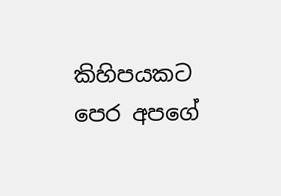කිහිපයකට පෙර අපගේ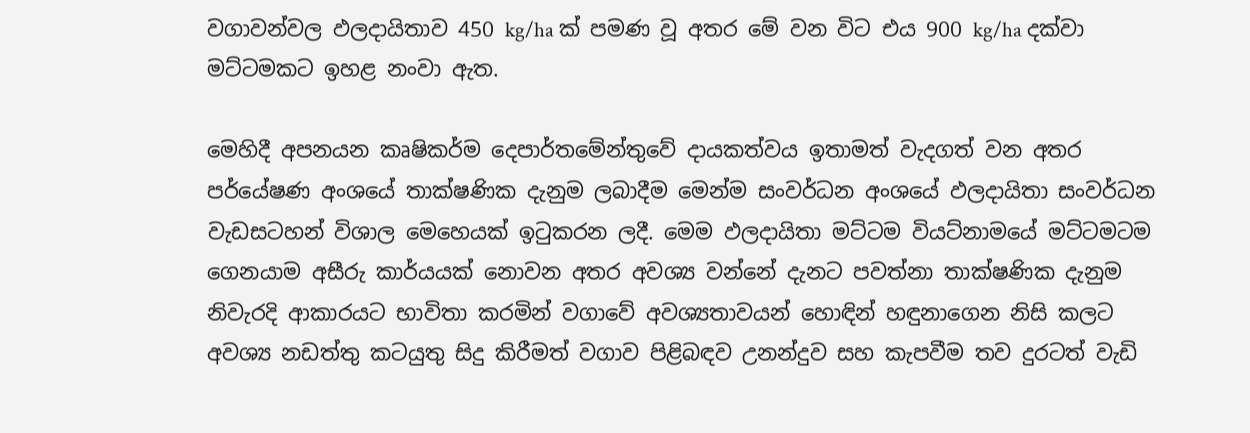වගාවන්වල ඵලදායිතාව 450 kg/ha ක් පමණ වූ අතර මේ වන විට එය 900 kg/ha දක්වා මට්ටමකට ඉහළ නංවා ඇත.

මෙහිදී අපනයන කෘෂිකර්ම දෙපාර්තමේන්තුවේ දායකත්වය ඉතාමත් වැදගත් වන අතර පර්යේෂණ අංශයේ තාක්ෂණික දැනුම ලබාදීම මෙන්ම සංවර්ධන අංශයේ ඵලදායිතා සංවර්ධන වැඩසටහන් විශාල මෙහෙයක් ඉටුකරන ලදී. මෙම ඵලදායිතා මට්ටම වියට්නාමයේ මට්ටමටම ගෙනයාම අසීරු කාර්යයක් නොවන අතර අවශ්‍ය වන්නේ දැනට පවත්නා තාක්ෂණික දැනුම නිවැරදි ආකාරයට භාවිතා කරමින් වගාවේ අවශ්‍යතාවයන් හොඳින් හඳුනාගෙන නිසි කලට අවශ්‍ය නඩත්තු කටයුතු සිදු කිරීමත් වගාව පිළිබඳව උනන්දුව සහ කැපවීම තව දුරටත් වැඩි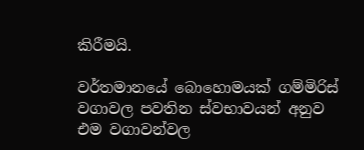කිරීමයි.

වර්තමානයේ බොහොමයක් ගම්මිරිස් වගාවල පවතින ස්වභාවයන් අනුව එම වගාවන්වල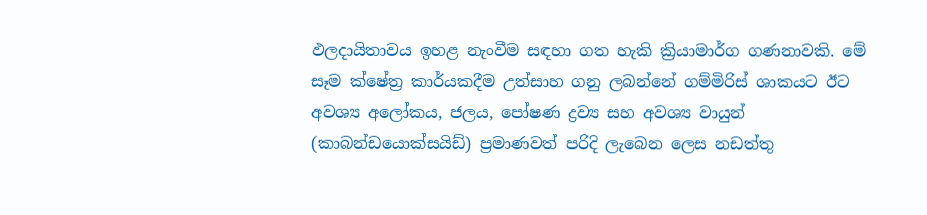ඵලදායිතාවය ඉහළ නැංවීම සඳහා ගත හැකි ක්‍රියාමාර්ග ගණනාවකි. මේ සෑම ක්ෂේත්‍ර කාර්යකදීම උත්සාහ ගනු ලබන්නේ ගම්මිරිස් ශාකයට ඊට අවශ්‍ය අලෝකය, ජලය, පෝෂණ ද්‍රව්‍ය සහ අවශ්‍ය වායුන් (කාබන්ඩයොක්සයිඩ්) ප්‍රමාණවත් පරිදි ලැබෙන ලෙස නඩත්තු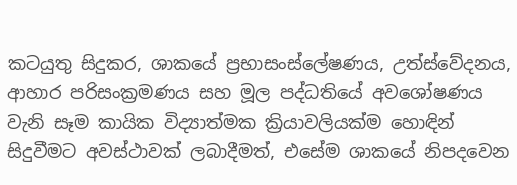කටයුතු සිදුකර, ශාකයේ ප්‍රභාසංස්ලේෂණය, උත්ස්වේදනය, ආහාර පරිසංක්‍රමණය සහ මූල පද්ධතියේ අවශෝෂණය වැනි සෑම කායික විද්‍යාත්මක ක්‍රියාවලියක්ම හොඳින් සිදුවීමට අවස්ථාවක් ලබාදීමත්, එසේම ශාකයේ නිපදවෙන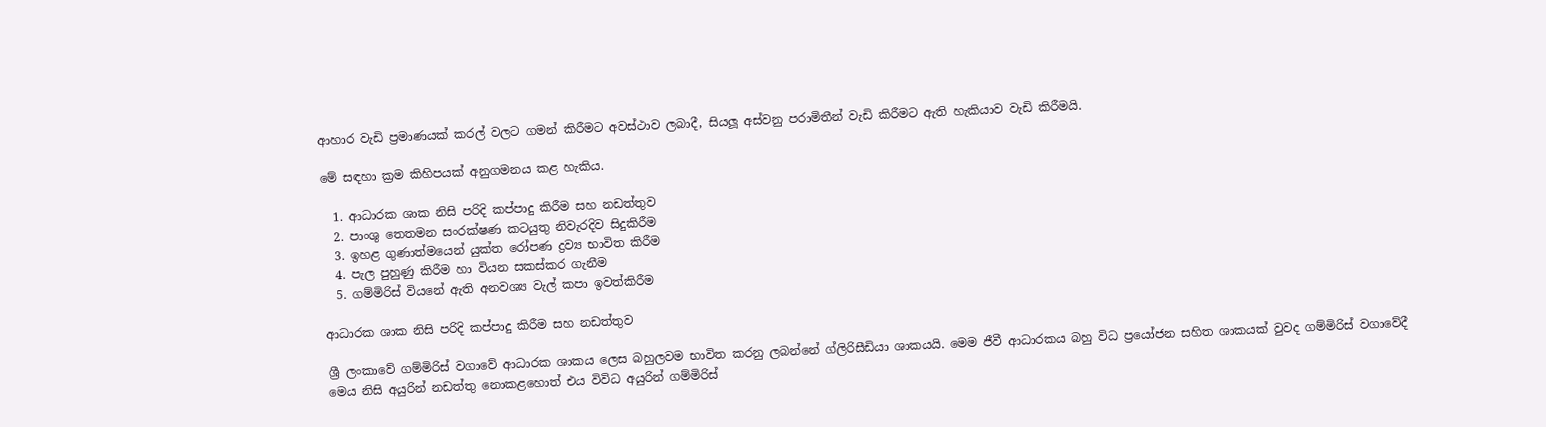ආහාර වැඩි ප්‍රමාණයක් කරල් වලට ගමන් කිරීමට අවස්ථාව ලබාදී, සියලූ අස්වනු පරාමිතීන් වැඩි කිරීමට ඇති හැකියාව වැඩි කිරීමයි.

මේ සඳහා ක්‍රම කිහිපයක් අනුගමනය කළ හැකිය.

  1. ආධාරක ශාක නිසි පරිදි කප්පාදු කිරීම සහ නඩත්තුව
  2. පාංශු තෙතමන සංරක්ෂණ කටයුතු නිවැරදිව සිදුකිරීම
  3. ඉහළ ගුණාත්මයෙන් යුක්ත රෝපණ ද්‍රව්‍ය භාවිත කිරීම
  4. පැල පුහුණු කිරීම හා වියන සකස්කර ගැනීම
  5. ගම්මිරිස් වියනේ ඇති අනවශ්‍ය වැල් කපා ඉවත්කිරීම

ආධාරක ශාක නිසි පරිදි කප්පාදු කිරීම සහ නඩත්තුව

ශ්‍රී ලංකාවේ ගම්මිරිස් වගාවේ ආධාරක ශාකය ලෙස බහුලවම භාවිත කරනු ලබන්නේ ග්ලිරිසීඩියා ශාකයයි. මෙම ජීවී ආධාරකය බහු විධ ප්‍රයෝජන සහිත ශාකයක් වුවද ගම්මිරිස් වගාවේදී මෙය නිසි අයුරින් නඩත්තු නොකළහොත් එය විවිධ අයුරින් ගම්මිරිස්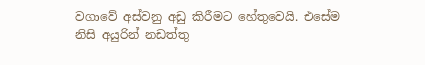වගාවේ අස්වනු අඩු කිරීමට හේතුවෙයි. එසේම නිසි අයුරින් නඩත්තු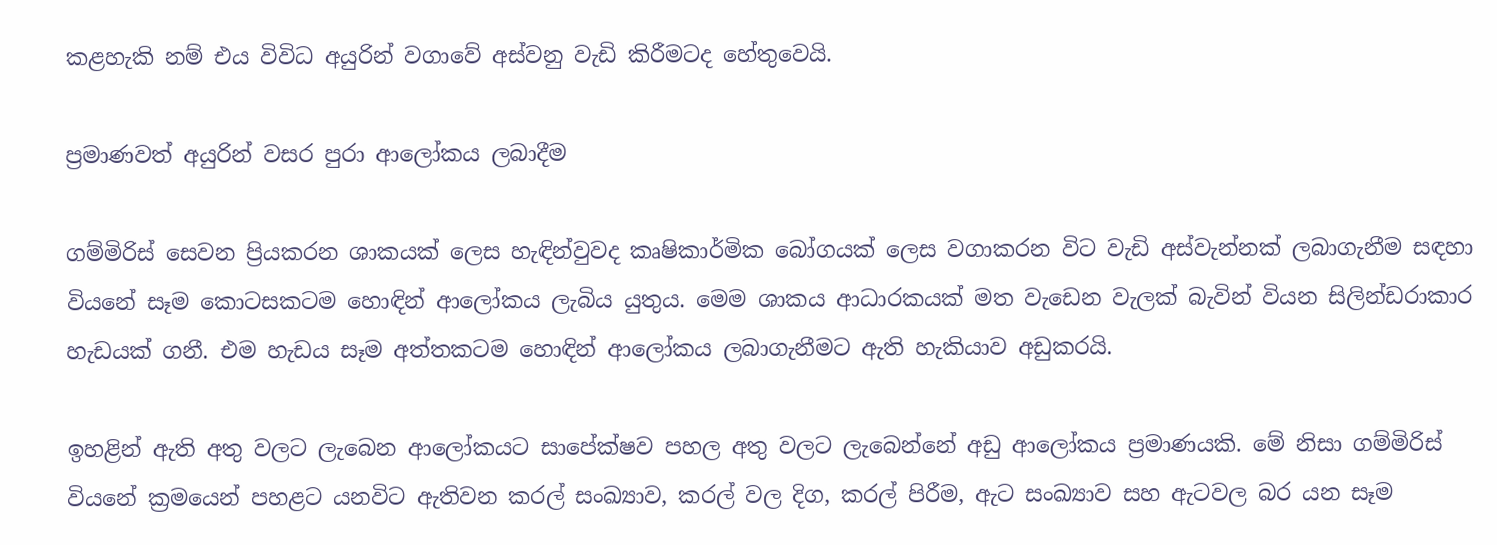කළහැකි නම් එය විවිධ අයුරින් වගාවේ අස්වනු වැඩි කිරීමටද හේතුවෙයි.

ප්‍රමාණවත් අයුරින් වසර පුරා ආලෝකය ලබාදීම

ගම්මිරිස් සෙවන ප්‍රියකරන ශාකයක් ලෙස හැඳින්වුවද කෘෂිකාර්මික බෝගයක් ලෙස වගාකරන විට වැඩි අස්වැන්නක් ලබාගැනීම සඳහා වියනේ සෑම කොටසකටම හොඳින් ආලෝකය ලැබිය යුතුය. මෙම ශාකය ආධාරකයක් මත වැඩෙන වැලක් බැවින් වියන සිලින්ඩරාකාර හැඩයක් ගනී. එම හැඩය සෑම අත්තකටම හොඳින් ආලෝකය ලබාගැනීමට ඇති හැකියාව අඩුකරයි.

ඉහළින් ඇති අතු වලට ලැබෙන ආලෝකයට සාපේක්ෂව පහල අතු වලට ලැබෙන්නේ අඩු ආලෝකය ප්‍රමාණයකි. මේ නිසා ගම්මිරිස් වියනේ ක්‍රමයෙන් පහළට යනවිට ඇතිවන කරල් සංඛ්‍යාව, කරල් වල දිග, කරල් පිරීම, ඇට සංඛ්‍යාව සහ ඇටවල බර යන සෑම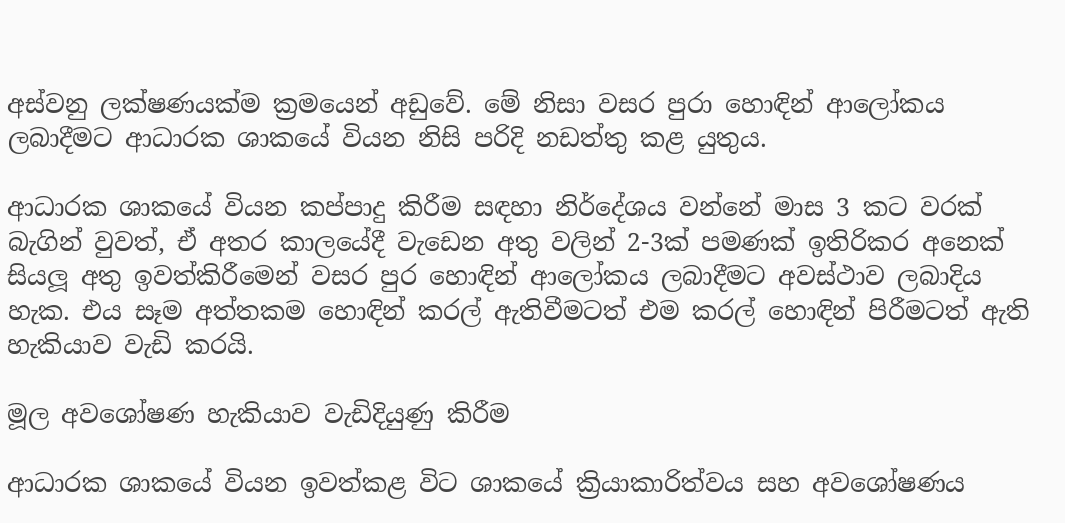අස්වනු ලක්ෂණයක්ම ක්‍රමයෙන් අඩුවේ. මේ නිසා වසර පුරා හොඳින් ආලෝකය ලබාදීමට ආධාරක ශාකයේ වියන නිසි පරිදි නඩත්තු කළ යුතුය.

ආධාරක ශාකයේ වියන කප්පාදු කිරීම සඳහා නිර්දේශය වන්නේ මාස 3 කට වරක් බැගින් වුවත්, ඒ අතර කාලයේදී වැඩෙන අතු වලින් 2-3ක් පමණක් ඉතිරිකර අනෙක් සියලූ අතු ඉවත්කිරීමෙන් වසර පුර හොඳින් ආලෝකය ලබාදීමට අවස්ථාව ලබාදිය හැක. එය සෑම අත්තකම හොඳින් කරල් ඇතිවීමටත් එම කරල් හොඳින් පිරීමටත් ඇති හැකියාව වැඩි කරයි.

මූල අවශෝෂණ හැකියාව වැඩිදියුණු කිරීම

ආධාරක ශාකයේ වියන ඉවත්කළ විට ශාකයේ ක්‍රියාකාරිත්වය සහ අවශෝෂණය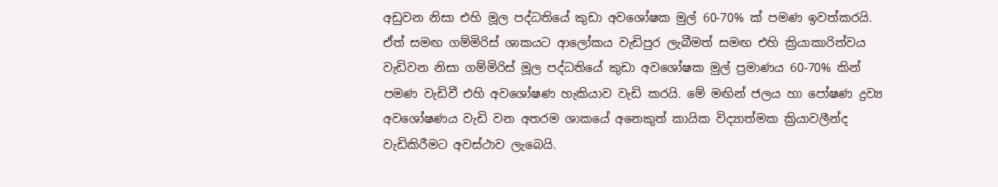අඩුවන නිසා එහි මූල පද්ධතියේ කුඩා අවශෝෂක මුල් 60-70% ක් පමණ ඉවත්කරයි. ඒත් සමඟ ගම්මිරිස් ශාකයට ආලෝකය වැඩිපුර ලැබීමත් සමඟ එහි ක්‍රියාකාරිත්වය වැඩිවන නිසා ගම්මිරිස් මූල පද්ධතියේ කුඩා අවශෝෂක මුල් ප්‍රමාණය 60-70% කින් පමණ වැඩිවී එහි අවශෝෂණ හැකියාව වැඩි කරයි. මේ මඟින් ජලය හා පෝෂණ ද්‍රව්‍ය අවශෝෂණය වැඩි වන අතරම ශාකයේ අනෙකුත් කායික විද්‍යාත්මක ක්‍රියාවලීන්ද වැඩිකිරීමට අවස්ථාව ලැබෙයි.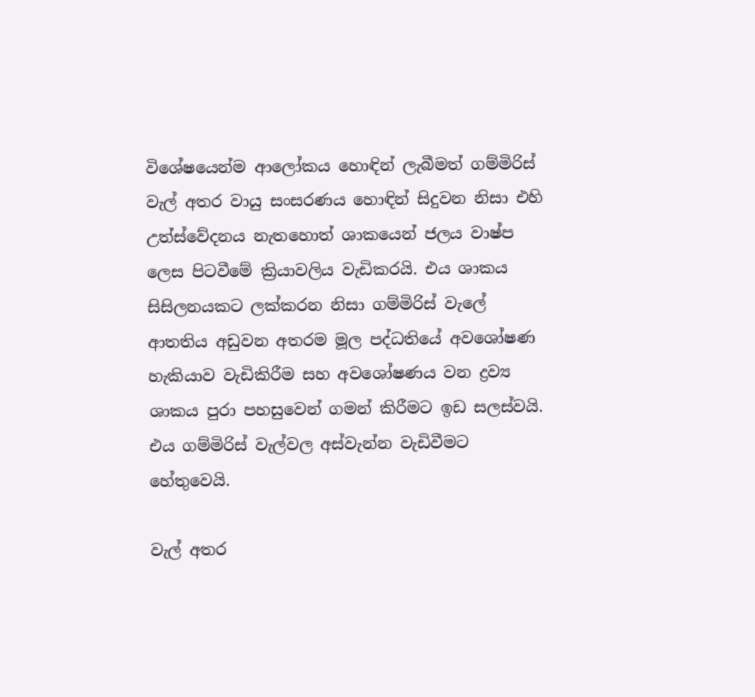විශේෂයෙන්ම ආලෝකය හොඳින් ලැබීමත් ගම්මිරිස් වැල් අතර වායු සංසරණය හොඳින් සිදුවන නිසා එහි උත්ස්වේදනය නැතහොත් ශාකයෙන් ජලය වාෂ්ප ලෙස පිටවීමේ ක්‍රියාවලිය වැඩිකරයි. එය ශාකය සිසිලනයකට ලක්කරන නිසා ගම්මිරිස් වැලේ ආතතිය අඩුවන අතරම මූල පද්ධතියේ අවශෝෂණ හැකියාව වැඩිකිරීම සහ අවශෝෂණය වන ද්‍රව්‍ය ශාකය පුරා පහසුවෙන් ගමන් කිරීමට ඉඩ සලස්වයි. එය ගම්මිරිස් වැල්වල අස්වැන්න වැඩිවීමට හේතුවෙයි.

වැල් අතර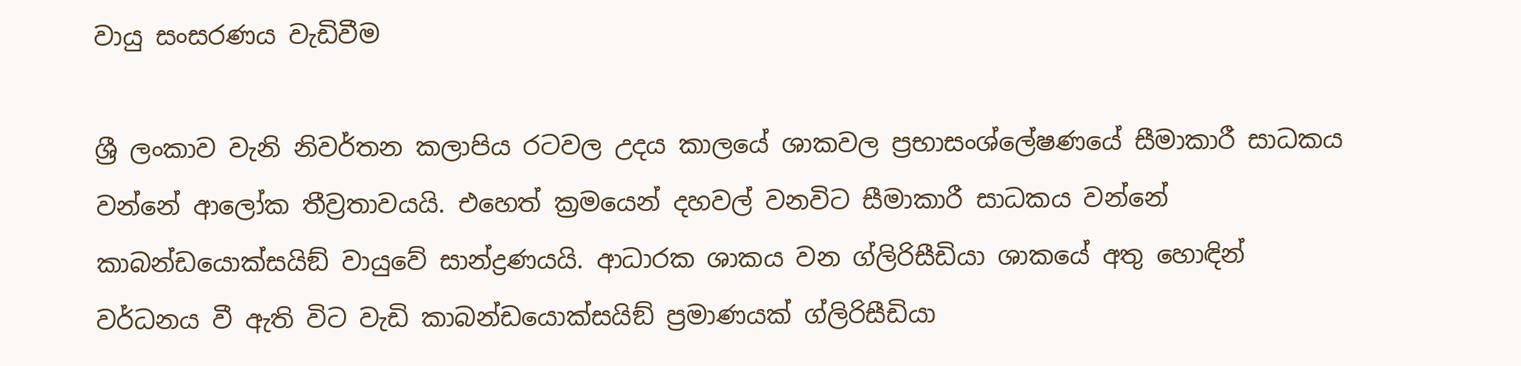වායු සංසරණය වැඩිවීම

ශ්‍රී ලංකාව වැනි නිවර්තන කලාපිය රටවල උදය කාලයේ ශාකවල ප්‍රභාසංශ්ලේෂණයේ සීමාකාරී සාධකය වන්නේ ආලෝක තීව්‍රතාවයයි. එහෙත් ක්‍රමයෙන් දහවල් වනවිට සීමාකාරී සාධකය වන්නේ කාබන්ඩයොක්සයිඞ් වායුවේ සාන්ද්‍රණයයි. ආධාරක ශාකය වන ග්ලිරිසීඩියා ශාකයේ අතු හොඳින් වර්ධනය වී ඇති විට වැඩි කාබන්ඩයොක්සයිඞ් ප්‍රමාණයක් ග්ලිරිසීඩියා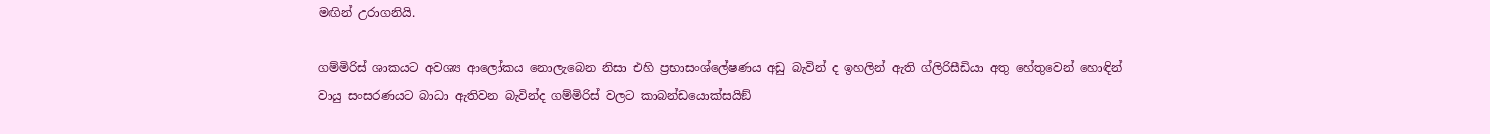මඟින් උරාගනියි.

ගම්මිරිස් ශාකයට අවශ්‍ය ආලෝකය නොලැබෙන නිසා එහි ප්‍රභාසංශ්ලේෂණය අඩු බැවින් ද ඉහලින් ඇති ග්ලිරිසීඩියා අතු හේතුවෙන් හොඳින් වායු සංසරණයට බාධා ඇතිවන බැවින්ද ගම්මිරිස් වලට කාබන්ඩයොක්සයිඞ්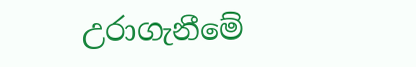උරාගැනීමේ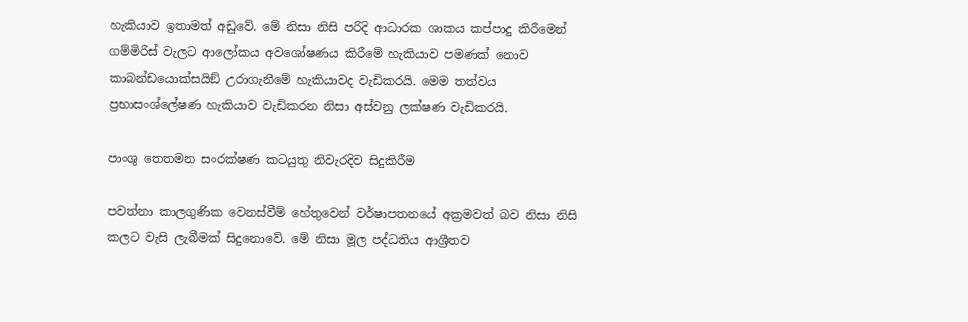හැකියාව ඉතාමත් අඩුවේ. මේ නිසා නිසි පරිදි ආධාරක ශාකය කප්පාදු කිරීමෙන් ගම්මිරිස් වැලට ආලෝකය අවශෝෂණය කිරීමේ හැකියාව පමණක් නොව කාබන්ඩයොක්සයිඞ් උරාගැනීමේ හැකියාවද වැඩිකරයි. මෙම තත්වය ප්‍රභාසංශ්ලේෂණ හැකියාව වැඩිකරන නිසා අස්වනු ලක්ෂණ වැඩිකරයි.

පාංශු තෙතමන සංරක්ෂණ කටයුතු නිවැරදිව සිදුකිරීම

පවත්නා කාලගුණික වෙනස්වීම් හේතුවෙන් වර්ෂාපතනයේ අක්‍රමවත් බව නිසා නිසි කලට වැසි ලැබීමක් සිදුනොවේ. මේ නිසා මූල පද්ධතිය ආශ්‍රීතව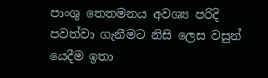පාංශු තෙතමනය අවශ්‍ය පරිදි පවත්වා ගැනීමට නිසි ලෙස වසුන් යෙදීම ඉතා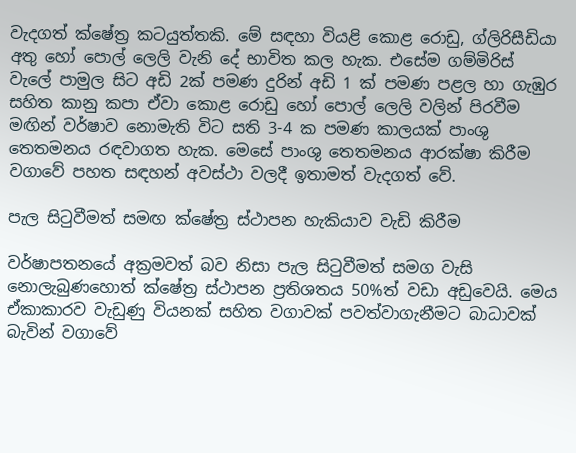වැදගත් ක්ෂේත්‍ර කටයුත්තකි. මේ සඳහා වියළි කොළ රොඩු, ග්ලිරිසීඩියා අතු හෝ පොල් ලෙලි වැනි දේ භාවිත කල හැක. එසේම ගම්මිරිස් වැලේ පාමුල සිට අඩි 2ක් පමණ දුරින් අඩි 1 ක් පමණ පළල හා ගැඹුර සහිත කානු කපා ඒවා කොළ රොඩු හෝ පොල් ලෙලි වලින් පිරවීම මඟින් වර්ෂාව නොමැති විට සති 3-4 ක පමණ කාලයක් පාංශු තෙතමනය රඳවාගත හැක. මෙසේ පාංශු තෙතමනය ආරක්ෂා කිරීම වගාවේ පහත සඳහන් අවස්ථා වලදී ඉතාමත් වැදගත් වේ.

පැල සිටුවීමත් සමඟ ක්ෂේත්‍ර ස්ථාපන හැකියාව වැඩි කිරීම

වර්ෂාපතනයේ අක්‍රමවත් බව නිසා පැල සිටුවීමත් සමග වැසි නොලැබුණහොත් ක්ෂේත්‍ර ස්ථාපන ප්‍රතිශතය 50%ත් වඩා අඩුවෙයි. මෙය ඒකාකාරව වැඩුණු වියනක් සහිත වගාවක් පවත්වාගැනීමට බාධාවක් බැවින් වගාවේ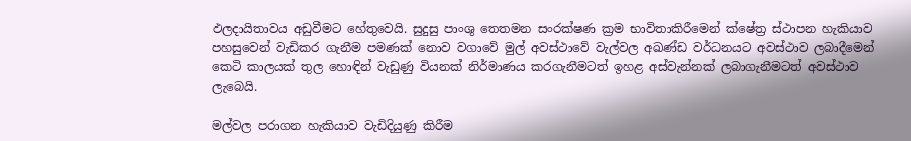ඵලදායිතාවය අඩුවීමට හේතුවෙයි. සුදුසු පාංශු තෙතමන සංරක්ෂණ ක්‍රම භාවිතාකිරීමෙන් ක්ෂේත්‍ර ස්ථාපන හැකියාව පහසුවෙන් වැඩිකර ගැනීම පමණක් නොව වගාවේ මුල් අවස්ථාවේ වැල්වල අඛණ්ඩ වර්ධනයට අවස්ථාව ලබාදීමෙන් කෙටි කාලයක් තුල හොඳින් වැඩුණු වියනක් නිර්මාණය කරගැනීමටත් ඉහළ අස්වැන්නක් ලබාගැනීමටත් අවස්ථාව ලැබෙයි.

මල්වල පරාගන හැකියාව වැඩිදියුණු කිරීම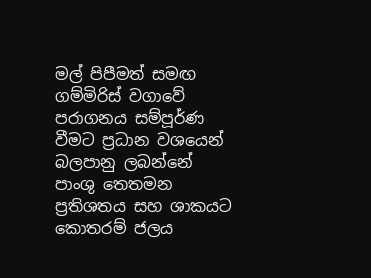මල් පිපීමත් සමඟ ගම්මිරිස් වගාවේ පරාගනය සම්පූර්ණ වීමට ප්‍රධාන වශයෙන් බලපානු ලබන්නේ පාංශු තෙතමන ප්‍රතිශතය සහ ශාකයට කොතරම් ජලය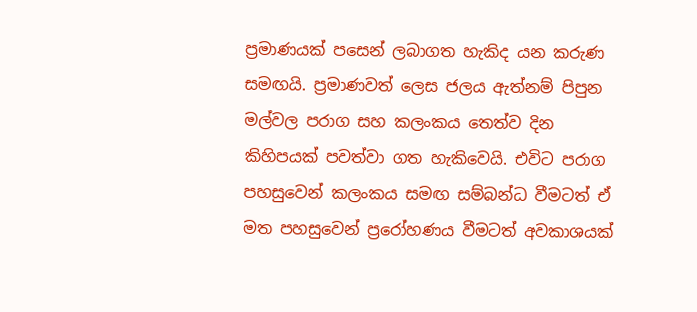ප්‍රමාණයක් පසෙන් ලබාගත හැකිද යන කරුණ සමඟයි. ප්‍රමාණවත් ලෙස ජලය ඇත්නම් පිපුන මල්වල පරාග සහ කලංකය තෙත්ව දින කිහිපයක් පවත්වා ගත හැකිවෙයි. එවිට පරාග පහසුවෙන් කලංකය සමඟ සම්බන්ධ වීමටත් ඒ මත පහසුවෙන් ප්‍රරෝහණය වීමටත් අවකාශයක්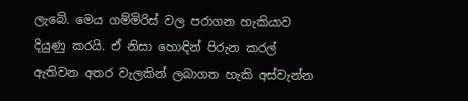ලැබේ. මෙය ගම්මිරිස් වල පරාගන හැකියාව දියුණු කරයි. ඒ නිසා හොඳින් පිරුන කරල් ඇතිවන අතර වැලකින් ලබාගත හැකි අස්වැන්න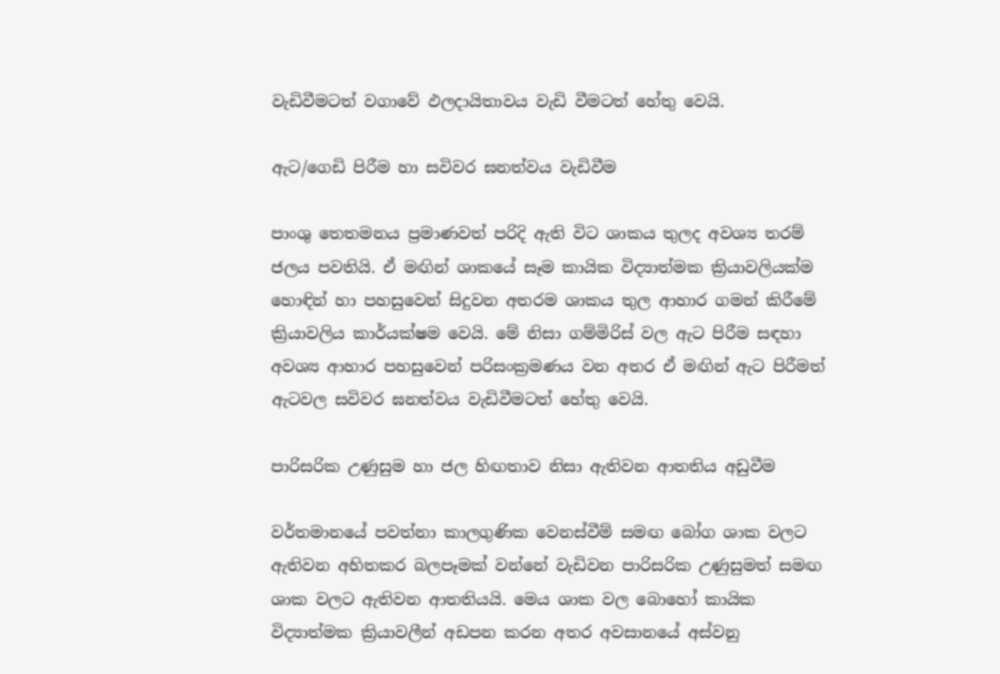වැඩිවීමටත් වගාවේ ඵලදායිතාවය වැඩි වීමටත් හේතු වෙයි.

ඇට/ගෙඩි පිරීම හා සවිවර ඝනත්වය වැඩිවීම

පාංශු තෙතමනය ප්‍රමාණවත් පරිදි ඇති විට ශාකය තුලද අවශ්‍ය තරම් ජලය පවතියි. ඒ මඟින් ශාකයේ සෑම කායික විද්‍යාත්මක ක්‍රියාවලියක්ම හොඳින් හා පහසුවෙන් සිදුවන අතරම ශාකය තුල ආහාර ගමන් කිරීමේ ක්‍රියාවලිය කාර්යක්ෂම වෙයි. මේ නිසා ගම්මිරිස් වල ඇට පිරීම සඳහා අවශ්‍ය ආහාර පහසුවෙන් පරිසංක්‍රමණය වන අතර ඒ මඟින් ඇට පිරීමත් ඇටවල සවිවර ඝනත්වය වැඩිවීමටත් හේතු වෙයි.

පාරිසරික උණුසුම හා ජල හිඟතාව නිසා ඇතිවන ආතතිය අඩුවීම

වර්තමානයේ පවත්නා කාලගුණික වෙනස්වීම් සමඟ බෝග ශාක වලට ඇතිවන අහිතකර බලපෑමක් වන්නේ වැඩිවන පාරිසරික උණුසුමත් සමඟ ශාක වලට ඇතිවන ආතතියයි. මෙය ශාක වල බොහෝ කායික විද්‍යාත්මක ක්‍රියාවලීන් අඩපන කරන අතර අවසානයේ අස්වනු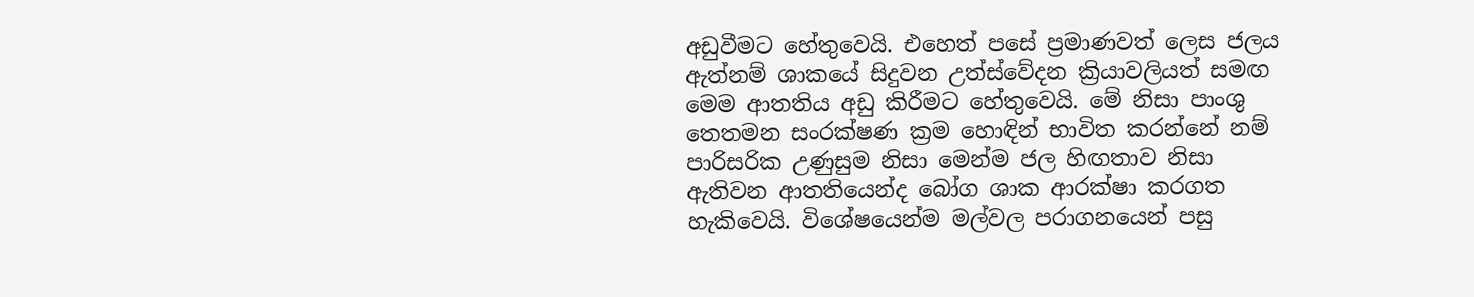අඩුවීමට හේතුවෙයි. එහෙත් පසේ ප්‍රමාණවත් ලෙස ජලය ඇත්නම් ශාකයේ සිදුවන උත්ස්වේදන ක්‍රියාවලියත් සමඟ මෙම ආතතිය අඩු කිරීමට හේතුවෙයි. මේ නිසා පාංශු තෙතමන සංරක්ෂණ ක්‍රම හොඳින් භාවිත කරන්නේ නම් පාරිසරික උණුසුම නිසා මෙන්ම ජල හිඟතාව නිසා ඇතිවන ආතතියෙන්ද බෝග ශාක ආරක්ෂා කරගත හැකිවෙයි. විශේෂයෙන්ම මල්වල පරාගනයෙන් පසු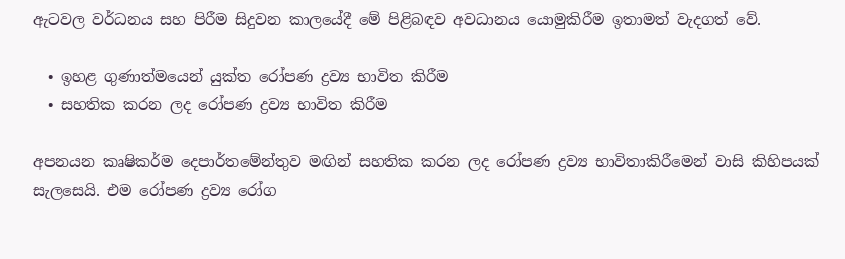ඇටවල වර්ධනය සහ පිරීම සිදුවන කාලයේදී මේ පිළිබඳව අවධානය යොමුකිරීම ඉතාමත් වැදගත් වේ.

  • ඉහළ ගුණාත්මයෙන් යුක්ත රෝපණ ද්‍රව්‍ය භාවිත කිරීම
  • සහතික කරන ලද රෝපණ ද්‍රව්‍ය භාවිත කිරීම

අපනයන කෘෂිකර්ම දෙපාර්තමේන්තුව මඟින් සහතික කරන ලද රෝපණ ද්‍රව්‍ය භාවිතාකිරීමෙන් වාසි කිහිපයක් සැලසෙයි. එම රෝපණ ද්‍රව්‍ය රෝග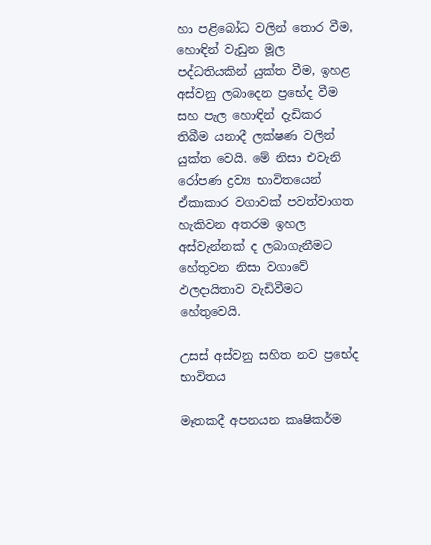හා පළිබෝධ වලින් තොර වීම, හොඳින් වැඩුන මූල පද්ධතියකින් යුක්ත වීම, ඉහළ අස්වනු ලබාදෙන ප්‍රභේද වීම සහ පැල හොඳින් දැඩිකර තිබීම යනාදී ලක්ෂණ වලින් යුක්ත වෙයි. මේ නිසා එවැනි රෝපණ ද්‍රව්‍ය භාවිතයෙන් ඒකාකාර වගාවක් පවත්වාගත හැකිවන අතරම ඉහල අස්වැන්නක් ද ලබාගැනීමට හේතුවන නිසා වගාවේ ඵලදායිතාව වැඩිවීමට හේතුවෙයි.

උසස් අස්වනු සහිත නව ප්‍රභේද භාවිතය

මෑතකදී අපනයන කෘෂිකර්ම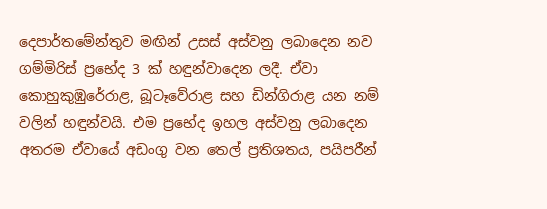දෙපාර්තමේන්තුව මඟින් උසස් අස්වනු ලබාදෙන නව ගම්මිරිස් ප්‍රභේද 3 ක් හඳුන්වාදෙන ලදී. ඒවා කොහුකුඹුරේරාළ, බූටෑවේරාළ සහ ඩින්ගිරාළ යන නම් වලින් හඳුන්වයි. එම ප්‍රභේද ඉහල අස්වනු ලබාදෙන අතරම ඒවායේ අඩංගු වන තෙල් ප්‍රතිශතය, පයිපරීන්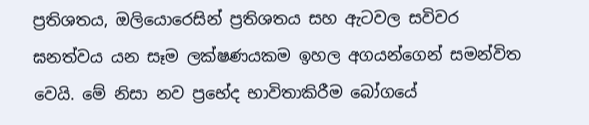ප්‍රතිශතය, ඔලියොරෙසින් ප්‍රතිශතය සහ ඇටවල සවිවර ඝනත්වය යන සෑම ලක්ෂණයකම ඉහල අගයන්ගෙන් සමන්විත වෙයි. මේ නිසා නව ප්‍රභේද භාවිතාකිරීම බෝගයේ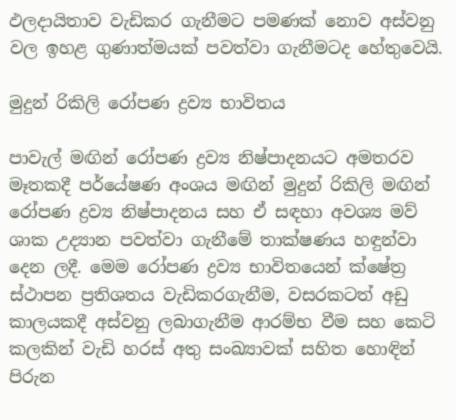ඵලදායිතාව වැඩිකර ගැනීමට පමණක් නොව අස්වනු වල ඉහළ ගුණාත්මයක් පවත්වා ගැනීමටද හේතුවෙයි.

මුදුන් රිකිලි රෝපණ ද්‍රව්‍ය භාවිතය

පාවැල් මඟින් රෝපණ ද්‍රව්‍ය නිෂ්පාදනයට අමතරව මෑතකදී පර්යේෂණ අංශය මඟින් මුදුන් රිකිලි මඟින් රෝපණ ද්‍රව්‍ය නිෂ්පාදනය සහ ඒ සඳහා අවශ්‍ය මව් ශාක උද්‍යාන පවත්වා ගැනීමේ තාක්ෂණය හඳුන්වා දෙන ලදී. මෙම රෝපණ ද්‍රව්‍ය භාවිතයෙන් ක්ෂේත්‍ර ස්ථාපන ප්‍රතිශතය වැඩිකරගැනීම, වසරකටත් අඩු කාලයකදී අස්වනු ලබාගැනීම ආරම්භ වීම සහ කෙටි කලකින් වැඩි හරස් අතු සංඛ්‍යාවක් සහිත හොඳින් පිරුන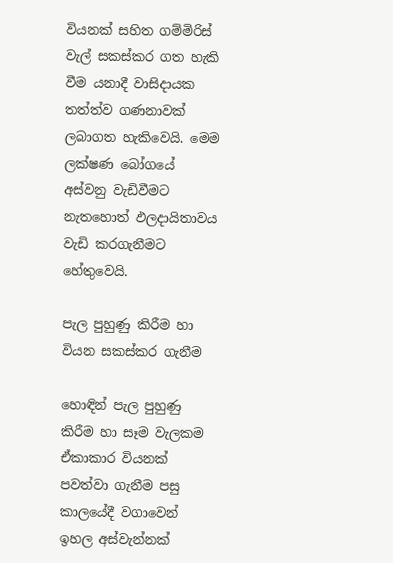වියනක් සහිත ගම්මිරිස් වැල් සකස්කර ගත හැකි වීම යනාදී වාසිදායක තත්ත්ව ගණනාවක් ලබාගත හැකිවෙයි. මෙම ලක්ෂණ බෝගයේ අස්වනු වැඩිවීමට නැතහොත් ඵලදායිතාවය වැඩි කරගැනීමට හේතුවෙයි.

පැල පුහුණු කිරීම හා වියන සකස්කර ගැනීම

හොඳින් පැල පුහුණු කිරීම හා සෑම වැලකම ඒකාකාර වියනක් පවත්වා ගැනීම පසු කාලයේදී වගාවෙන් ඉහල අස්වැන්නක්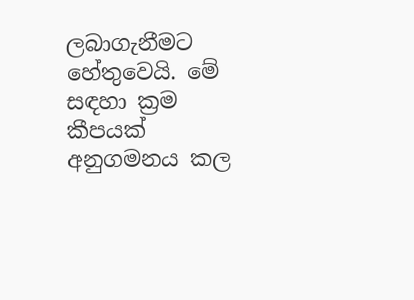ලබාගැනීමට හේතුවෙයි. මේ සඳහා ක්‍රම කීපයක් අනුගමනය කල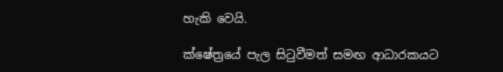හැකි වෙයි.

ක්ෂේත්‍රයේ පැල සිටුවීමත් සමඟ ආධාරකයට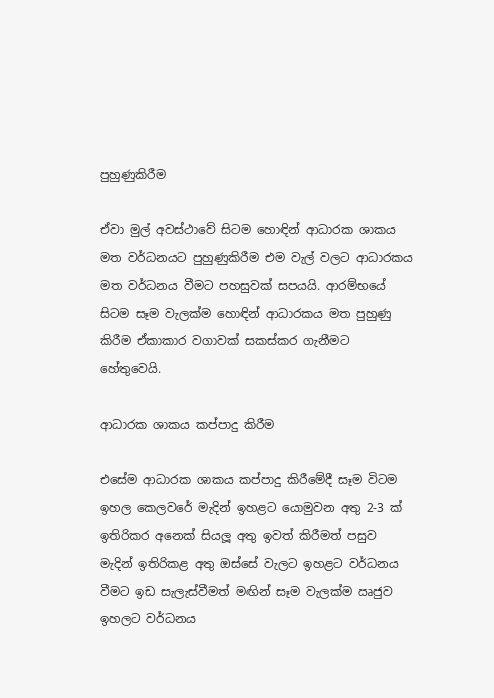පුහුණුකිරීම

ඒවා මුල් අවස්ථාවේ සිටම හොඳින් ආධාරක ශාකය මත වර්ධනයට පුහුණුකිරීම එම වැල් වලට ආධාරකය මත වර්ධනය වීමට පහසුවක් සපයයි. ආරම්භයේ සිටම සෑම වැලක්ම හොඳින් ආධාරකය මත පුහුණු කිරීම ඒකාකාර වගාවක් සකස්කර ගැනීමට හේතුවෙයි.

ආධාරක ශාකය කප්පාදු කිරීම

එසේම ආධාරක ශාකය කප්පාදු කිරීමේදී සෑම විටම ඉහල කෙලවරේ මැදින් ඉහළට යොමුවන අතු 2-3 ක් ඉතිරිකර අනෙක් සියලූ අතු ඉවත් කිරීමත් පසුව මැදින් ඉතිරිකළ අතු ඔස්සේ වැලට ඉහළට වර්ධනය වීමට ඉඩ සැලැස්වීමත් මඟින් සෑම වැලක්ම ඍජුව ඉහලට වර්ධනය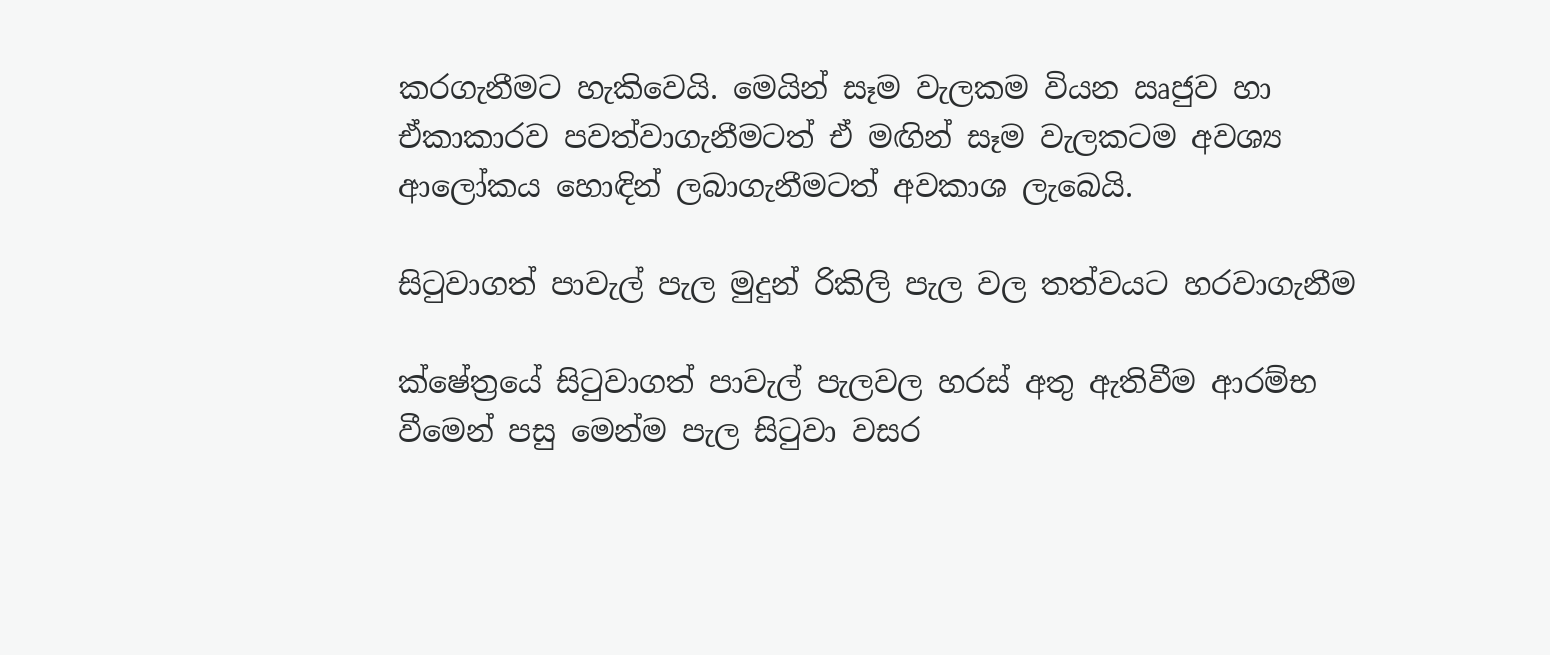කරගැනීමට හැකිවෙයි. මෙයින් සෑම වැලකම වියන ඍජුව හා ඒකාකාරව පවත්වාගැනීමටත් ඒ මඟින් සෑම වැලකටම අවශ්‍ය ආලෝකය හොඳින් ලබාගැනීමටත් අවකාශ ලැබෙයි.

සිටුවාගත් පාවැල් පැල මුදුන් රිකිලි පැල වල තත්වයට හරවාගැනීම

ක්ෂේත්‍රයේ සිටුවාගත් පාවැල් පැලවල හරස් අතු ඇතිවීම ආරම්භ වීමෙන් පසු මෙන්ම පැල සිටුවා වසර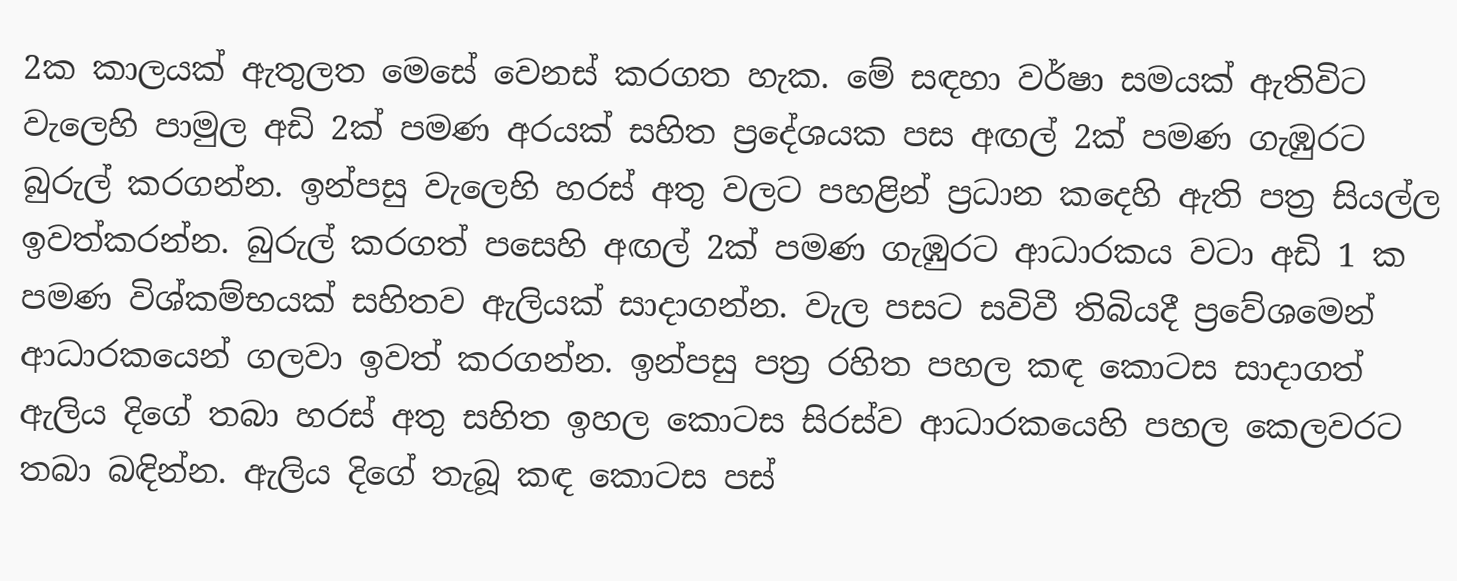2ක කාලයක් ඇතුලත මෙසේ වෙනස් කරගත හැක. මේ සඳහා වර්ෂා සමයක් ඇතිවිට වැලෙහි පාමුල අඩි 2ක් පමණ අරයක් සහිත ප්‍රදේශයක පස අඟල් 2ක් පමණ ගැඹුරට බුරුල් කරගන්න. ඉන්පසු වැලෙහි හරස් අතු වලට පහළින් ප්‍රධාන කදෙහි ඇති පත්‍ර සියල්ල ඉවත්කරන්න. බුරුල් කරගත් පසෙහි අඟල් 2ක් පමණ ගැඹුරට ආධාරකය වටා අඩි 1 ක පමණ විශ්කම්භයක් සහිතව ඇලියක් සාදාගන්න. වැල පසට සවිවී තිබියදී ප්‍රවේශමෙන් ආධාරකයෙන් ගලවා ඉවත් කරගන්න. ඉන්පසු පත්‍ර රහිත පහල කඳ කොටස සාදාගත් ඇලිය දිගේ තබා හරස් අතු සහිත ඉහල කොටස සිරස්ව ආධාරකයෙහි පහල කෙලවරට තබා බඳින්න. ඇලිය දිගේ තැබූ කඳ කොටස පස්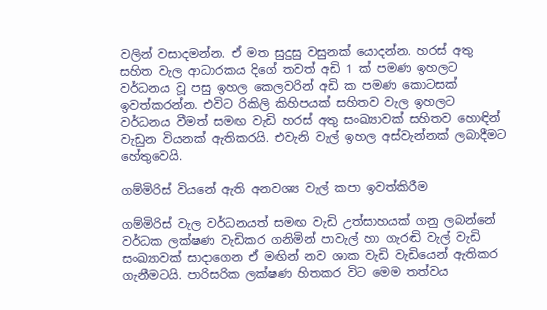වලින් වසාදමන්න. ඒ මත සුදුසු වසුනක් යොදන්න. හරස් අතු සහිත වැල ආධාරකය දිගේ තවත් අඩි 1 ක් පමණ ඉහලට වර්ධනය වූ පසු ඉහල කෙලවරින් අඩි ක පමණ කොටසක් ඉවත්කරන්න. එවිට රිකිලි කිහිපයක් සහිතව වැල ඉහලට වර්ධනය වීමත් සමඟ වැඩි හරස් අතු සංඛ්‍යාවක් සහිතව හොඳින් වැඩුන වියනක් ඇතිකරයි. එවැනි වැල් ඉහල අස්වැන්නක් ලබාදීමට හේතුවෙයි.

ගම්මිරිස් වියනේ ඇති අනවශ්‍ය වැල් කපා ඉවත්කිරීම

ගම්මිරිස් වැල වර්ධනයත් සමඟ වැඩි උත්සාහයක් ගනු ලබන්නේ වර්ධක ලක්ෂණ වැඩිකර ගනිමින් පාවැල් හා ගැරඬි වැල් වැඩි සංඛ්‍යාවක් සාදාගෙන ඒ මඟින් නව ශාක වැඩි වැඩියෙන් ඇතිකර ගැනීමටයි. පාරිසරික ලක්ෂණ හිතකර විට මෙම තත්වය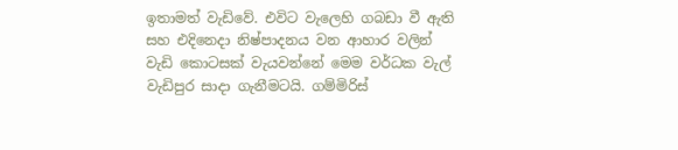ඉතාමත් වැඩිවේ. එවිට වැලෙහි ගබඩා වී ඇති සහ එදිනෙදා නිෂ්පාදනය වන ආහාර වලින් වැඩි කොටසක් වැයවන්නේ මෙම වර්ධක වැල් වැඩිපුර සාදා ගැනීමටයි. ගම්මිරිස්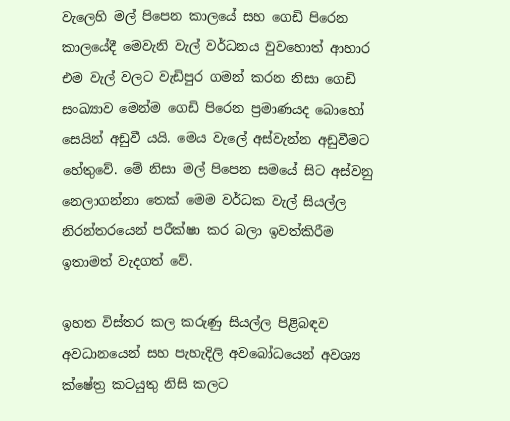වැලෙහි මල් පිපෙන කාලයේ සහ ගෙඩි පිරෙන කාලයේදී මෙවැනි වැල් වර්ධනය වුවහොත් ආහාර එම වැල් වලට වැඩිපුර ගමන් කරන නිසා ගෙඩි සංඛ්‍යාව මෙන්ම ගෙඩි පිරෙන ප්‍රමාණයද බොහෝ සෙයින් අඩුවී යයි. මෙය වැලේ අස්වැන්න අඩුවීමට හේතුවේ. මේ නිසා මල් පිපෙන සමයේ සිට අස්වනු නෙලාගන්නා තෙක් මෙම වර්ධක වැල් සියල්ල නිරන්තරයෙන් පරීක්ෂා කර බලා ඉවත්කිරීම ඉතාමත් වැදගත් වේ.

ඉහත විස්තර කල කරුණු සියල්ල පිළිබඳව අවධානයෙන් සහ පැහැදිලි අවබෝධයෙන් අවශ්‍ය ක්ෂේත්‍ර කටයුතු නිසි කලට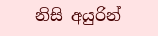නිසි අයුරින්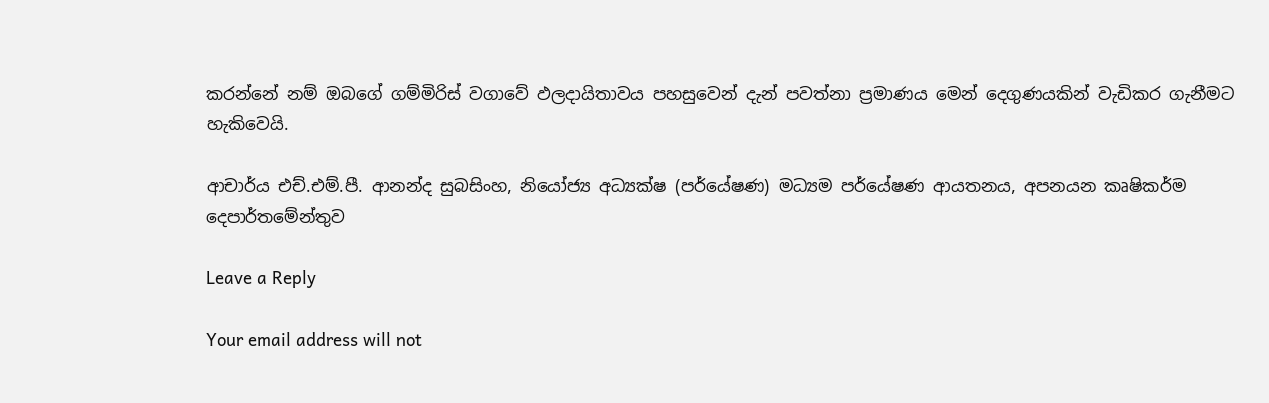කරන්නේ නම් ඔබගේ ගම්මිරිස් වගාවේ ඵලදායිතාවය පහසුවෙන් දැන් පවත්නා ප්‍රමාණය මෙන් දෙගුණයකින් වැඩිකර ගැනීමට හැකිවෙයි.

ආචාර්ය එච්.එම්.පී. ආනන්ද සුබසිංහ, නියෝජ්‍ය අධ්‍යක්ෂ (පර්යේෂණ) මධ්‍යම පර්යේෂණ ආයතනය, අපනයන කෘෂිකර්ම දෙපාර්තමේන්තුව

Leave a Reply

Your email address will not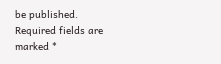be published. Required fields are marked *